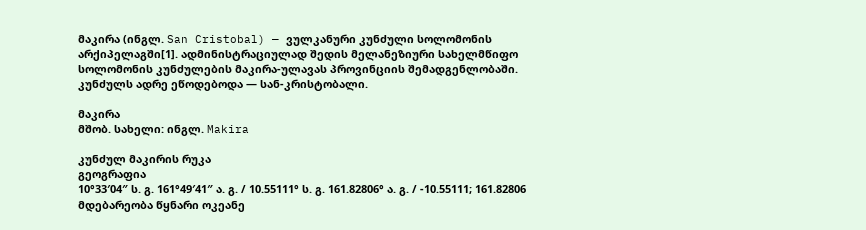მაკირა (ინგლ. San Cristobal) — ვულკანური კუნძული სოლომონის არქიპელაგში[1]. ადმინისტრაციულად შედის მელანეზიური სახელმწიფო სოლომონის კუნძულების მაკირა-ულავას პროვინციის შემადგენლობაში. კუნძულს ადრე ეწოდებოდა — სან-კრისტობალი.

მაკირა
მშობ. სახელი: ინგლ. Makira

კუნძულ მაკირის რუკა
გეოგრაფია
10°33′04″ ს. გ. 161°49′41″ ა. გ. / 10.55111° ს. გ. 161.82806° ა. გ. / -10.55111; 161.82806
მდებარეობა წყნარი ოკეანე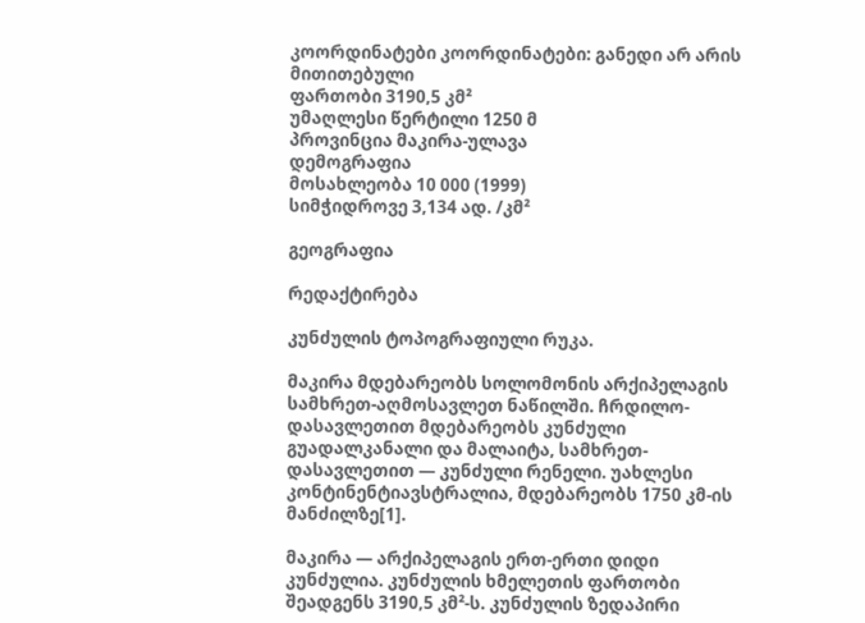კოორდინატები კოორდინატები: განედი არ არის მითითებული
ფართობი 3190,5 კმ²
უმაღლესი წერტილი 1250 მ
პროვინცია მაკირა-ულავა
დემოგრაფია
მოსახლეობა 10 000 (1999)
სიმჭიდროვე 3,134 ად. /კმ²

გეოგრაფია

რედაქტირება

კუნძულის ტოპოგრაფიული რუკა.

მაკირა მდებარეობს სოლომონის არქიპელაგის სამხრეთ-აღმოსავლეთ ნაწილში. ჩრდილო-დასავლეთით მდებარეობს კუნძული გუადალკანალი და მალაიტა, სამხრეთ-დასავლეთით — კუნძული რენელი. უახლესი კონტინენტიავსტრალია, მდებარეობს 1750 კმ-ის მანძილზე[1].

მაკირა — არქიპელაგის ერთ-ერთი დიდი კუნძულია. კუნძულის ხმელეთის ფართობი შეადგენს 3190,5 კმ²-ს. კუნძულის ზედაპირი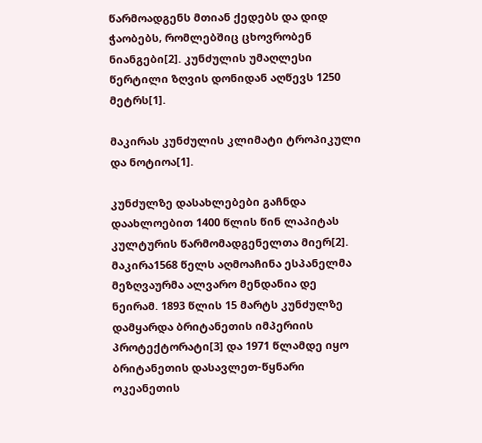წარმოადგენს მთიან ქედებს და დიდ ჭაობებს, რომლებშიც ცხოვრობენ ნიანგები[2]. კუნძულის უმაღლესი წერტილი ზღვის დონიდან აღწევს 1250 მეტრს[1].

მაკირას კუნძულის კლიმატი ტროპიკული და ნოტიოა[1].

კუნძულზე დასახლებები გაჩნდა დაახლოებით 1400 წლის წინ ლაპიტას კულტურის წარმომადგენელთა მიერ[2]. მაკირა1568 წელს აღმოაჩინა ესპანელმა მეზღვაურმა ალვარო მენდანია დე ნეირამ. 1893 წლის 15 მარტს კუნძულზე დამყარდა ბრიტანეთის იმპერიის პროტექტორატი[3] და 1971 წლამდე იყო ბრიტანეთის დასავლეთ-წყნარი ოკეანეთის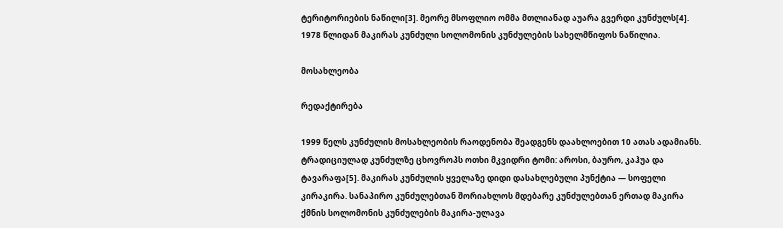ტერიტორიების ნაწილი[3]. მეორე მსოფლიო ომმა მთლიანად აუარა გვერდი კუნძულს[4]. 1978 წლიდან მაკირას კუნძული სოლომონის კუნძულების სახელმწიფოს ნაწილია.

მოსახლეობა

რედაქტირება

1999 წელს კუნძულის მოსახლეობის რაოდენობა შეადგენს დაახლოებით 10 ათას ადამიანს. ტრადიციულად კუნძულზე ცხოვროპს ოთხი მკვიდრი ტომი: აროსი, ბაურო, კაჰუა და ტავარაფა[5]. მაკირას კუნძულის ყველაზე დიდი დასახლებული პუნქტია — სოფელი კირაკირა. სანაპირო კუნძულებთან შორიახლოს მდებარე კუნძულებთან ერთად მაკირა ქმნის სოლომონის კუნძულების მაკირა-ულავა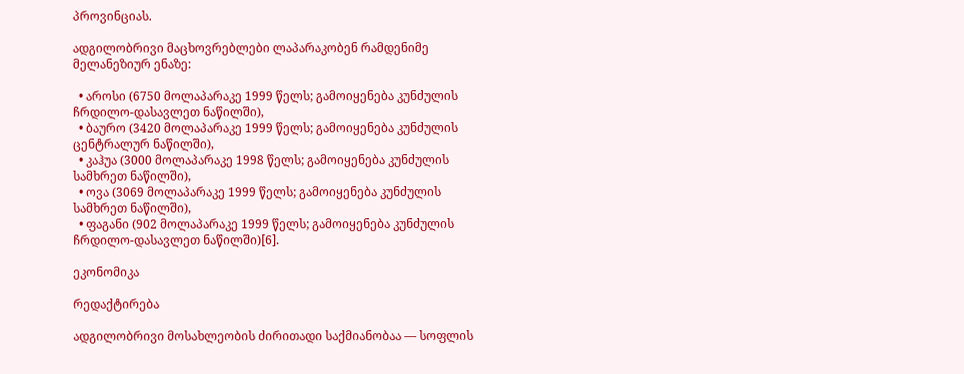პროვინციას.

ადგილობრივი მაცხოვრებლები ლაპარაკობენ რამდენიმე მელანეზიურ ენაზე:

  • აროსი (6750 მოლაპარაკე 1999 წელს; გამოიყენება კუნძულის ჩრდილო-დასავლეთ ნაწილში),
  • ბაურო (3420 მოლაპარაკე 1999 წელს; გამოიყენება კუნძულის ცენტრალურ ნაწილში),
  • კაჰუა (3000 მოლაპარაკე 1998 წელს; გამოიყენება კუნძულის სამხრეთ ნაწილში),
  • ოვა (3069 მოლაპარაკე 1999 წელს; გამოიყენება კუნძულის სამხრეთ ნაწილში),
  • ფაგანი (902 მოლაპარაკე 1999 წელს; გამოიყენება კუნძულის ჩრდილო-დასავლეთ ნაწილში)[6].

ეკონომიკა

რედაქტირება

ადგილობრივი მოსახლეობის ძირითადი საქმიანობაა — სოფლის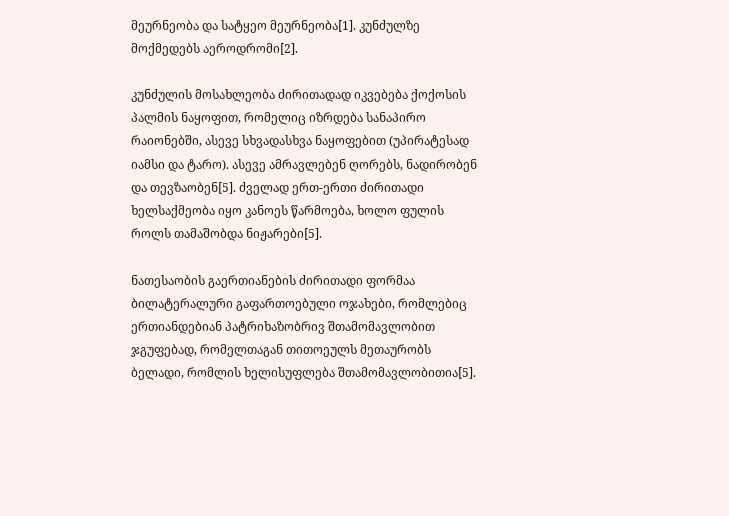მეურნეობა და სატყეო მეურნეობა[1]. კუნძულზე მოქმედებს აეროდრომი[2].

კუნძულის მოსახლეობა ძირითადად იკვებება ქოქოსის პალმის ნაყოფით, რომელიც იზრდება სანაპირო რაიონებში, ასევე სხვადასხვა ნაყოფებით (უპირატესად იამსი და ტარო). ასევე ამრავლებენ ღორებს, ნადირობენ და თევზაობენ[5]. ძველად ერთ-ერთი ძირითადი ხელსაქმეობა იყო კანოეს წარმოება, ხოლო ფულის როლს თამაშობდა ნიჟარები[5].

ნათესაობის გაერთიანების ძირითადი ფორმაა ბილატერალური გაფართოებული ოჯახები, რომლებიც ერთიანდებიან პატრიხაზობრივ შთამომავლობით ჯგუფებად, რომელთაგან თითოეულს მეთაურობს ბელადი, რომლის ხელისუფლება შთამომავლობითია[5].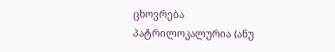ცხოვრება პატრილოკალურია (ანუ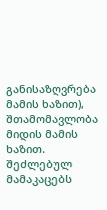განისაზღვრება მამის ხაზით), შთამომავლობა მიდის მამის ხაზით. შეძლებულ მამაკაცებს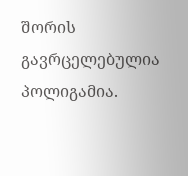შორის გავრცელებულია პოლიგამია.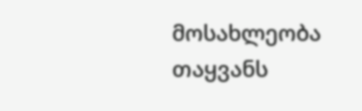მოსახლეობა თაყვანს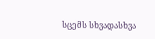სცემს სხვადასხვა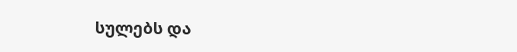სულებს და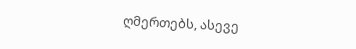ღმერთებს, ასევე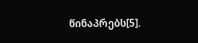წინაპრებს[5].